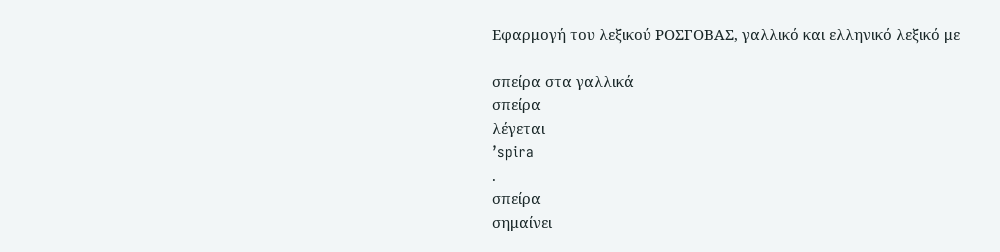Εφαρμογή του λεξικού ΡΟΣΓΟΒΑΣ, γαλλικό και ελληνικό λεξικό με

σπείρα στα γαλλικά
σπείρα
λέγεται
’spira
.
σπείρα
σημαίνει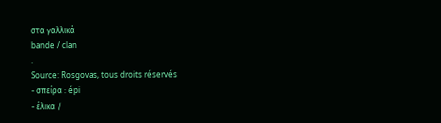στα γαλλικά
bande / clan
.
Source: Rosgovas, tous droits réservés
- σπείρα : épi
- έλικα /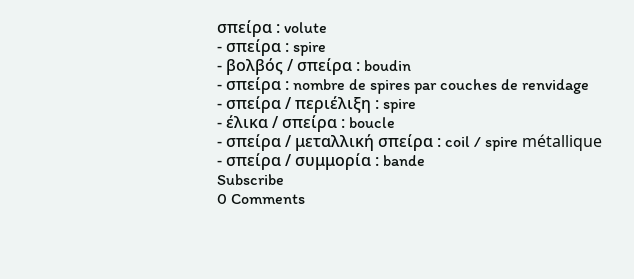σπείρα : volute
- σπείρα : spire
- βολβός / σπείρα : boudin
- σπείρα : nombre de spires par couches de renvidage
- σπείρα / περιέλιξη : spire
- έλικα / σπείρα : boucle
- σπείρα / μεταλλική σπείρα : coil / spire métallique
- σπείρα / συμμορία : bande
Subscribe
0 Comments